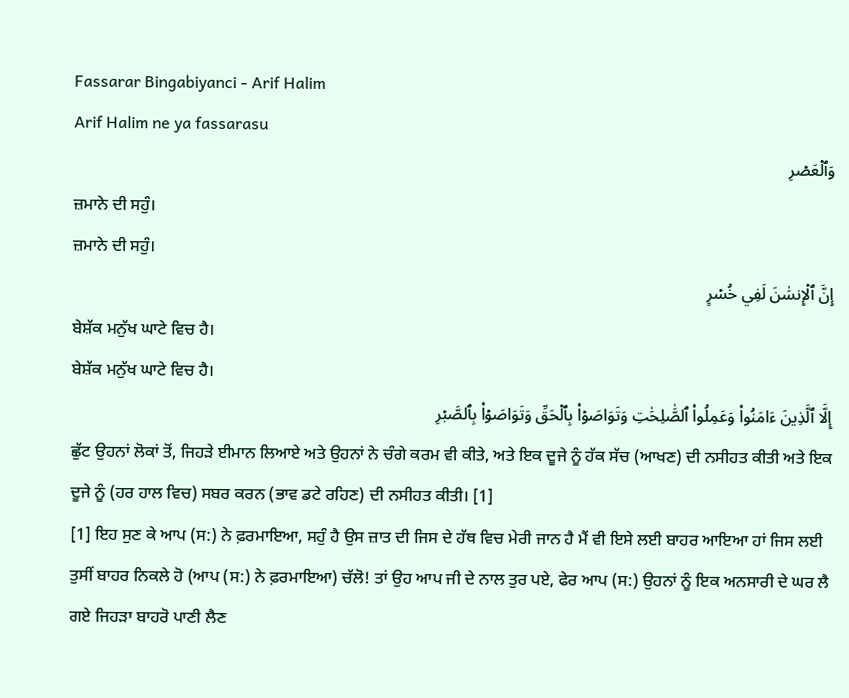Fassarar Bingabiyanci - Arif Halim
Arif Halim ne ya fassarasu
وَٱلۡعَصۡرِ
ਜ਼ਮਾਨੇ ਦੀ ਸਹੁੰ।
ਜ਼ਮਾਨੇ ਦੀ ਸਹੁੰ।
إِنَّ ٱلۡإِنسَٰنَ لَفِي خُسۡرٍ
ਬੇਸ਼ੱਕ ਮਨੁੱਖ ਘਾਟੇ ਵਿਚ ਹੈ।
ਬੇਸ਼ੱਕ ਮਨੁੱਖ ਘਾਟੇ ਵਿਚ ਹੈ।
إِلَّا ٱلَّذِينَ ءَامَنُواْ وَعَمِلُواْ ٱلصَّٰلِحَٰتِ وَتَوَاصَوۡاْ بِٱلۡحَقِّ وَتَوَاصَوۡاْ بِٱلصَّبۡرِ
ਛੁੱਟ ਉਹਨਾਂ ਲੋਕਾਂ ਤੋਂ, ਜਿਹੜੇ ਈਮਾਨ ਲਿਆਏ ਅਤੇ ਉਹਨਾਂ ਨੇ ਚੰਗੇ ਕਰਮ ਵੀ ਕੀਤੇ, ਅਤੇ ਇਕ ਦੂਜੇ ਨੂੰ ਹੱਕ ਸੱਚ (ਆਖਣ) ਦੀ ਨਸੀਹਤ ਕੀਤੀ ਅਤੇ ਇਕ ਦੂਜੇ ਨੂੰ (ਹਰ ਹਾਲ ਵਿਚ) ਸਬਰ ਕਰਨ (ਭਾਵ ਡਟੇ ਰਹਿਣ) ਦੀ ਨਸੀਹਤ ਕੀਤੀ। [1]
[1] ਇਹ ਸੁਣ ਕੇ ਆਪ (ਸ:) ਨੇ ਫ਼ਰਮਾਇਆ, ਸਹੁੰ ਹੈ ਉਸ ਜ਼ਾਤ ਦੀ ਜਿਸ ਦੇ ਹੱਥ ਵਿਚ ਮੇਰੀ ਜਾਨ ਹੈ ਮੈਂ ਵੀ ਇਸੇ ਲਈ ਬਾਹਰ ਆਇਆ ਹਾਂ ਜਿਸ ਲਈ ਤੁਸੀਂ ਬਾਹਰ ਨਿਕਲੇ ਹੋ (ਆਪ (ਸ:) ਨੇ ਫ਼ਰਮਾਇਆ) ਚੱਲੋ! ਤਾਂ ਉਹ ਆਪ ਜੀ ਦੇ ਨਾਲ ਤੁਰ ਪਏ, ਫੇਰ ਆਪ (ਸ:) ਉਹਨਾਂ ਨੂੰ ਇਕ ਅਨਸਾਰੀ ਦੇ ਘਰ ਲੈ ਗਏ ਜਿਹੜਾ ਬਾਹਰੋ ਪਾਣੀ ਲੈਣ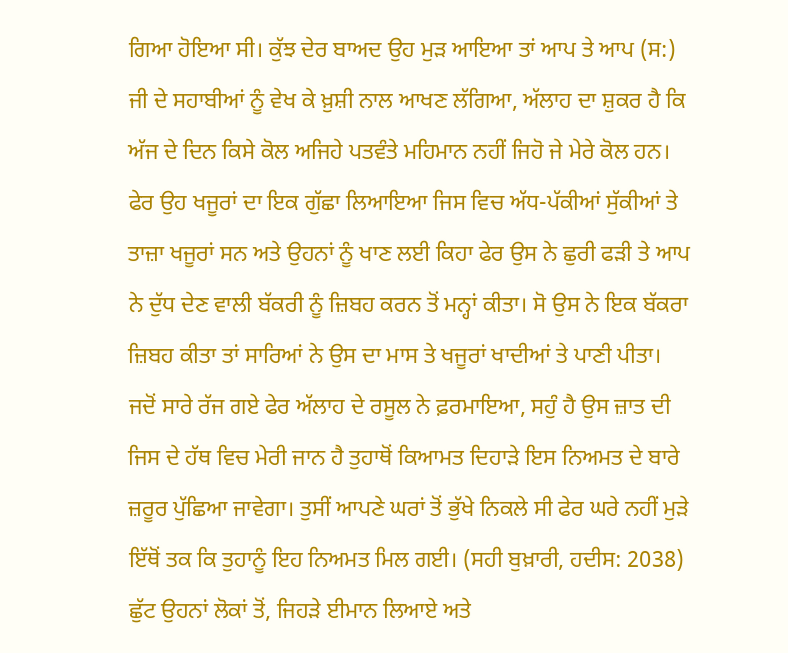ਗਿਆ ਹੋਇਆ ਸੀ। ਕੁੱਝ ਦੇਰ ਬਾਅਦ ਉਹ ਮੁੜ ਆਇਆ ਤਾਂ ਆਪ ਤੇ ਆਪ (ਸ:) ਜੀ ਦੇ ਸਹਾਬੀਆਂ ਨੂੰ ਵੇਖ ਕੇ ਖ਼ੁਸ਼ੀ ਨਾਲ ਆਖਣ ਲੱਗਿਆ, ਅੱਲਾਹ ਦਾ ਸ਼ੁਕਰ ਹੈ ਕਿ ਅੱਜ ਦੇ ਦਿਨ ਕਿਸੇ ਕੋਲ ਅਜਿਹੇ ਪਤਵੰਤੇ ਮਹਿਮਾਨ ਨਹੀਂ ਜਿਹੋ ਜੇ ਮੇਰੇ ਕੋਲ ਹਨ। ਫੇਰ ਉਹ ਖਜੂਰਾਂ ਦਾ ਇਕ ਗੁੱਛਾ ਲਿਆਇਆ ਜਿਸ ਵਿਚ ਅੱਧ-ਪੱਕੀਆਂ ਸੁੱਕੀਆਂ ਤੇ ਤਾਜ਼ਾ ਖਜੂਰਾਂ ਸਨ ਅਤੇ ਉਹਨਾਂ ਨੂੰ ਖਾਣ ਲਈ ਕਿਹਾ ਫੇਰ ਉਸ ਨੇ ਛੁਰੀ ਫੜੀ ਤੇ ਆਪ ਨੇ ਦੁੱਧ ਦੇਣ ਵਾਲੀ ਬੱਕਰੀ ਨੂੰ ਜ਼ਿਬਹ ਕਰਨ ਤੋਂ ਮਨ੍ਹਾਂ ਕੀਤਾ। ਸੋ ਉਸ ਨੇ ਇਕ ਬੱਕਰਾ ਜ਼ਿਬਹ ਕੀਤਾ ਤਾਂ ਸਾਰਿਆਂ ਨੇ ਉਸ ਦਾ ਮਾਸ ਤੇ ਖਜੂਰਾਂ ਖਾਦੀਆਂ ਤੇ ਪਾਣੀ ਪੀਤਾ। ਜਦੋਂ ਸਾਰੇ ਰੱਜ ਗਏ ਫੇਰ ਅੱਲਾਹ ਦੇ ਰਸੂਲ ਨੇ ਫ਼ਰਮਾਇਆ, ਸਹੁੰ ਹੈ ਉਸ ਜ਼ਾਤ ਦੀ ਜਿਸ ਦੇ ਹੱਥ ਵਿਚ ਮੇਰੀ ਜਾਨ ਹੈ ਤੁਹਾਥੋਂ ਕਿਆਮਤ ਦਿਹਾੜੇ ਇਸ ਨਿਅਮਤ ਦੇ ਬਾਰੇ ਜ਼ਰੂਰ ਪੁੱਛਿਆ ਜਾਵੇਗਾ। ਤੁਸੀਂ ਆਪਣੇ ਘਰਾਂ ਤੋਂ ਭੁੱਖੇ ਨਿਕਲੇ ਸੀ ਫੇਰ ਘਰੇ ਨਹੀਂ ਮੁੜੇ ਇੱਥੋਂ ਤਕ ਕਿ ਤੁਹਾਨੂੰ ਇਹ ਨਿਅਮਤ ਮਿਲ ਗਈ। (ਸਹੀ ਬੁਖ਼ਾਰੀ, ਹਦੀਸ: 2038)
ਛੁੱਟ ਉਹਨਾਂ ਲੋਕਾਂ ਤੋਂ, ਜਿਹੜੇ ਈਮਾਨ ਲਿਆਏ ਅਤੇ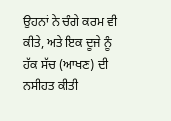ਉਹਨਾਂ ਨੇ ਚੰਗੇ ਕਰਮ ਵੀ ਕੀਤੇ, ਅਤੇ ਇਕ ਦੂਜੇ ਨੂੰ ਹੱਕ ਸੱਚ (ਆਖਣ) ਦੀ ਨਸੀਹਤ ਕੀਤੀ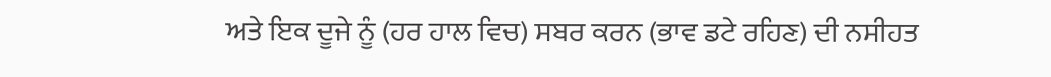ਅਤੇ ਇਕ ਦੂਜੇ ਨੂੰ (ਹਰ ਹਾਲ ਵਿਚ) ਸਬਰ ਕਰਨ (ਭਾਵ ਡਟੇ ਰਹਿਣ) ਦੀ ਨਸੀਹਤ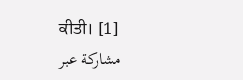ਕੀਤੀ। [1]
مشاركة عبر